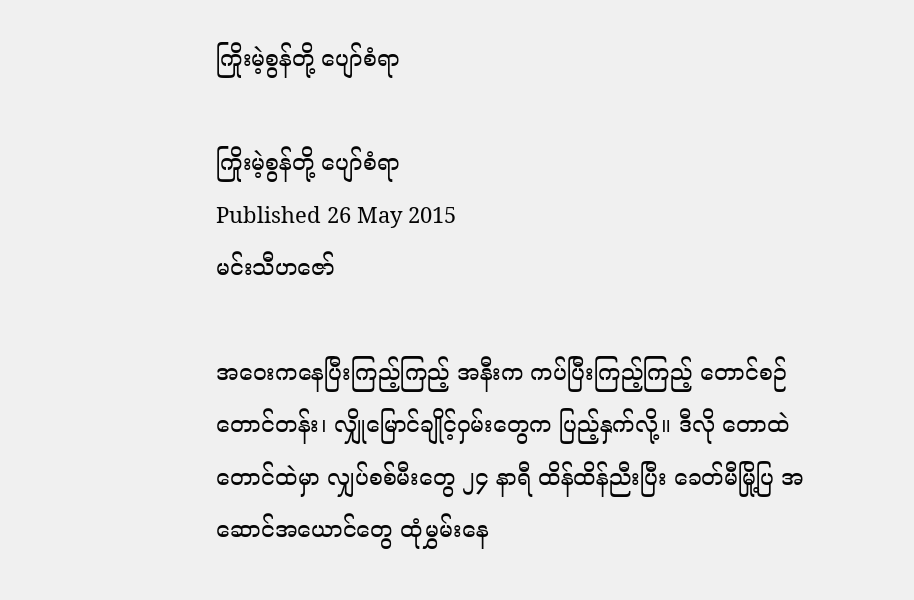ကြိုးမဲ့စွန်တို့ ပျော်စံရာ

ကြိုးမဲ့စွန်တို့ ပျော်စံရာ
Published 26 May 2015
မင်းသီဟဇော်

အဝေးကနေပြီးကြည့်ကြည့် အနီးက ကပ်ပြီးကြည့်ကြည့် တောင်စဉ်တောင်တန်း၊ လျှိုမြောင်ချိုင့်ဝှမ်းတွေက ပြည့်နှက်လို့။ ဒီလို တောထဲတောင်ထဲမှာ လျှပ်စစ်မီးတွေ ၂၄ နာရီ ထိန်ထိန်ညီးပြီး ခေတ်မီမြို့ပြ အဆောင်အယောင်တွေ ထုံမွှမ်းနေ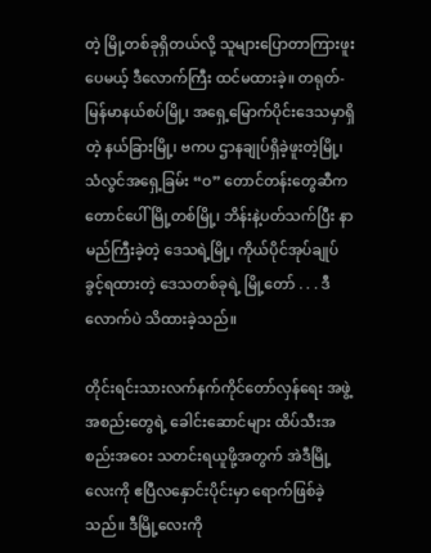တဲ့ မြို့တစ်ခုရှိတယ်လို့ သူများပြောတာကြားဖူးပေမယ့် ဒီလောက်ကြီး ထင်မထားခဲ့။ တရုတ်-မြန်မာနယ်စပ်မြို့၊ အရှေ့မြောက်ပိုင်းဒေသမှာရှိတဲ့ နယ်ခြားမြို့၊ ဗကပ ဌာနချုပ်ရှိခဲ့ဖူးတဲ့မြို့၊ သံလွင်အရှေ့ခြမ်း “ဝ” တောင်တန်းတွေဆီက တောင်ပေါ် မြို့တစ်မြို့၊ ဘိန်းနဲ့ပတ်သက်ပြီး နာမည်ကြီးခဲ့တဲ့ ဒေသရဲ့မြို့၊ ကိုယ်ပိုင်အုပ်ချုပ်ခွင့်ရထားတဲ့ ဒေသတစ်ခုရဲ့ မြို့တော် . . . ဒီလောက်ပဲ သိထားခဲ့သည်။

တိုင်းရင်းသားလက်နက်ကိုင်တော်လှန်ရေး အဖွဲ့အစည်းတွေရဲ့ ခေါင်းဆောင်များ ထိပ်သီးအစည်းအဝေး သတင်းရယူဖို့အတွက် အဲဒီမြို့လေးကို ဧပြီလနှောင်းပိုင်းမှာ ရောက်ဖြစ်ခဲ့သည်။ ဒီမြို့လေးကို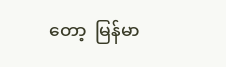တော့  မြန်မာ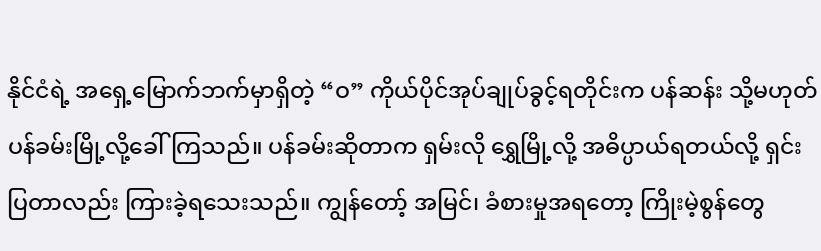နိုင်ငံရဲ့ အရှေ့မြောက်ဘက်မှာရှိတဲ့ “ဝ” ကိုယ်ပိုင်အုပ်ချုပ်ခွင့်ရတိုင်းက ပန်ဆန်း သို့မဟုတ် ပန်ခမ်းမြို့လို့ခေါ်ကြသည်။ ပန်ခမ်းဆိုတာက ရှမ်းလို ရွှေမြို့လို့ အဓိပ္ပာယ်ရတယ်လို့ ရှင်းပြတာလည်း ကြားခဲ့ရသေးသည်။ ကျွန်တော့် အမြင်၊ ခံစားမှုအရတော့ ကြိုးမဲ့စွန်တွေ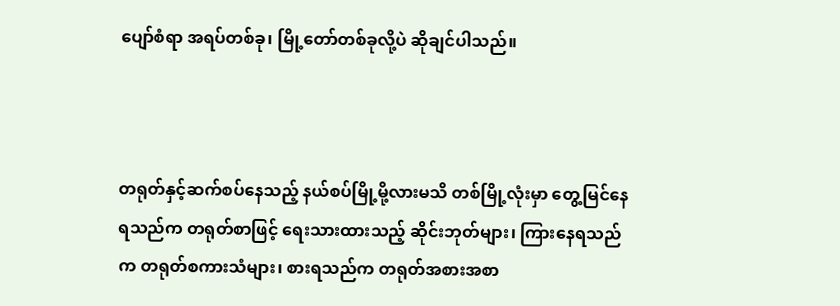ပျော်စံရာ အရပ်တစ်ခု၊ မြို့တော်တစ်ခုလို့ပဲ ဆိုချင်ပါသည်။



တရုတ်နှင့်ဆက်စပ်နေသည့် နယ်စပ်မြို့မို့လားမသိ တစ်မြို့လုံးမှာ တွေ့မြင်နေရသည်က တရုတ်စာဖြင့် ရေးသားထားသည့် ဆိုင်းဘုတ်များ၊ ကြားနေရသည်က တရုတ်စကားသံများ၊ စားရသည်က တရုတ်အစားအစာ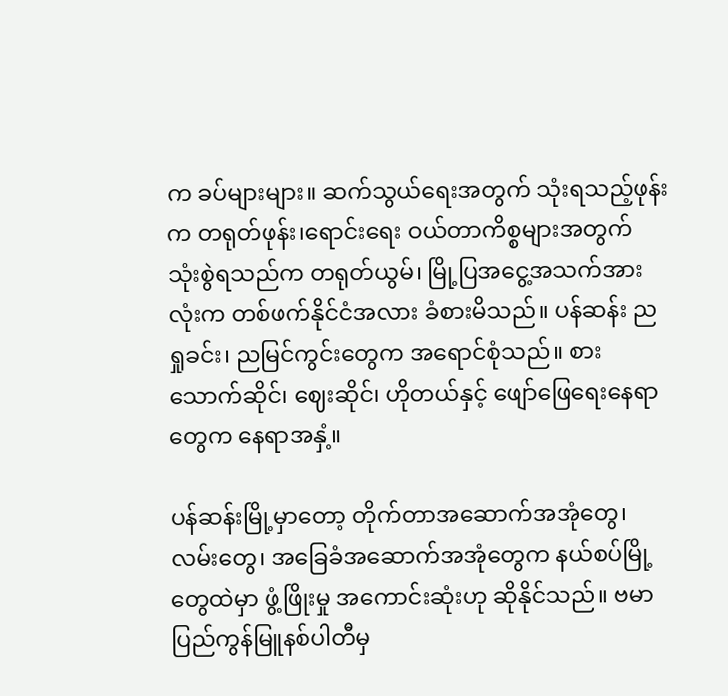က ခပ်များများ။ ဆက်သွယ်ရေးအတွက် သုံးရသည့်ဖုန်းက တရုတ်ဖုန်း၊ရောင်းရေး ဝယ်တာကိစ္စများအတွက် သုံးစွဲရသည်က တရုတ်ယွမ်၊ မြို့ပြအငွေ့အသက်အားလုံးက တစ်ဖက်နိုင်ငံအလား ခံစားမိသည်။ ပန်ဆန်း ညရှုခင်း၊ ညမြင်ကွင်းတွေက အရောင်စုံသည်။ စားသောက်ဆိုင်၊ ဈေးဆိုင်၊ ဟိုတယ်နှင့် ဖျော်ဖြေရေးနေရာတွေက နေရာအနှံ့။

ပန်ဆန်းမြို့မှာတော့ တိုက်တာအဆောက်အအုံတွေ၊ လမ်းတွေ၊ အခြေခံအဆောက်အအုံတွေက နယ်စပ်မြို့တွေထဲမှာ ဖွံ့ဖြိုးမှု အကောင်းဆုံးဟု ဆိုနိုင်သည်။ ဗမာပြည်ကွန်မြူနစ်ပါတီမှ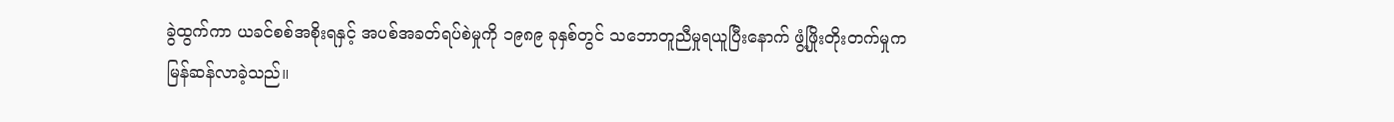ခွဲထွက်ကာ ယခင်စစ်အစိုးရနှင့် အပစ်အခတ်ရပ်စဲမှုကို ၁၉၈၉ ခုနှစ်တွင် သဘောတူညီမှုရယူပြီးနောက် ဖွံ့ဖြိုးတိုးတက်မှုက မြန်ဆန်လာခဲ့သည်။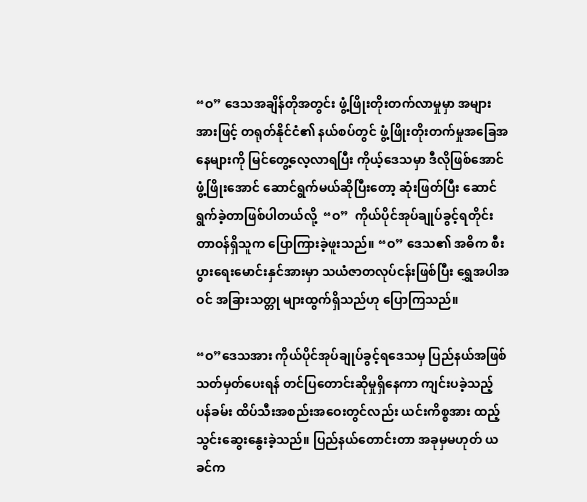“ဝ” ဒေသအချိန်တိုအတွင်း ဖွံ့ဖြိုးတိုးတက်လာမှုမှာ အများအားဖြင့် တရုတ်နိုင်ငံ၏ နယ်စပ်တွင် ဖွံ့ဖြိုးတိုးတက်မှုအခြေအနေများကို မြင်တွေ့လေ့လာရပြီး ကိုယ့်ဒေသမှာ ဒီလိုဖြစ်အောင် ဖွံ့ဖြိုးအောင် ဆောင်ရွက်မယ်ဆိုပြီးတော့ ဆုံးဖြတ်ပြီး ဆောင်ရွက်ခဲ့တာဖြစ်ပါတယ်လို့  “ဝ”  ကိုယ်ပိုင်အုပ်ချုပ်ခွင့်ရတိုင်း တာဝန်ရှိသူက ပြောကြားခဲ့ဖူးသည်။ “ဝ” ဒေသ၏ အဓိက စီးပွားရေးမောင်းနှင်အားမှာ သယံဇာတလုပ်ငန်းဖြစ်ပြီး ရွှေအပါအဝင် အခြားသတ္တု များထွက်ရှိသည်ဟု ပြောကြသည်။

“ဝ”ဒေသအား ကိုယ်ပိုင်အုပ်ချုပ်ခွင့်ရဒေသမှ ပြည်နယ်အဖြစ် သတ်မှတ်ပေးရန် တင်ပြတောင်းဆိုမှုရှိနေကာ ကျင်းပခဲ့သည့် ပန်ခမ်း ထိပ်သီးအစည်းအဝေးတွင်လည်း ယင်းကိစ္စအား ထည့်သွင်းဆွေးနွေးခဲ့သည်။ ပြည်နယ်တောင်းတာ အခုမှမဟုတ် ယခင်က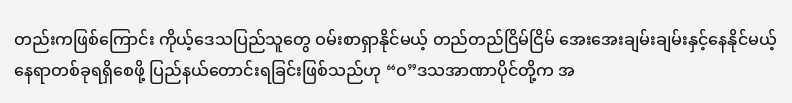တည်းကဖြစ်ကြောင်း ကိုယ့်ဒေသပြည်သူတွေ ဝမ်းစာရှာနိုင်မယ့် တည်တည်ငြိမ်ငြိမ် အေးအေးချမ်းချမ်းနှင့်နေနိုင်မယ့် နေရာတစ်ခုရရှိစေဖို့ ပြည်နယ်တောင်းရခြင်းဖြစ်သည်ဟု “ဝ”ဒသအာဏာပိုင်တို့က အ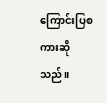ကြောင်းပြစကားဆိုသည်။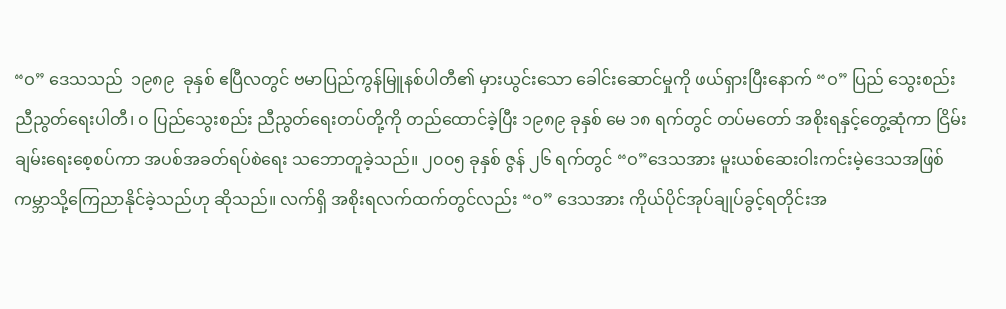“ဝ” ဒေသသည်  ၁၉၈၉  ခုနှစ် ဧပြီလတွင် ဗမာပြည်ကွန်မြူနစ်ပါတီ၏ မှားယွင်းသော ခေါင်းဆောင်မှုကို ဖယ်ရှားပြီးနောက် “ဝ” ပြည် သွေးစည်းညီညွတ်ရေးပါတီ၊ ၀ ပြည်သွေးစည်း ညီညွတ်ရေးတပ်တို့ကို တည်ထောင်ခဲ့ပြီး ၁၉၈၉ ခုနှစ် မေ ၁၈ ရက်တွင် တပ်မတော် အစိုးရနှင့်တွေ့ဆုံကာ ငြိမ်းချမ်းရေးစေ့စပ်ကာ အပစ်အခတ်ရပ်စဲရေး သဘောတူခဲ့သည်။ ၂၀၀၅ ခုနှစ် ဇွန် ၂၆ ရက်တွင် “ဝ”ဒေသအား မူးယစ်ဆေးဝါးကင်းမဲ့ဒေသအဖြစ် ကမ္ဘာသို့ကြေညာနိုင်ခဲ့သည်ဟု ဆိုသည်။ လက်ရှိ အစိုးရလက်ထက်တွင်လည်း “ဝ” ဒေသအား ကိုယ်ပိုင်အုပ်ချုပ်ခွင့်ရတိုင်းအ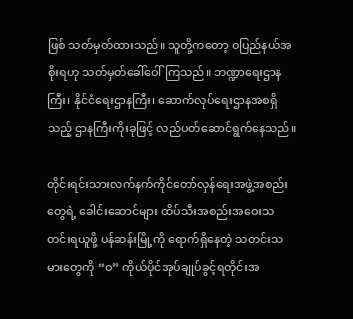ဖြစ် သတ်မှတ်ထားသည်။ သူတို့ကတော့ ဝပြည်နယ်အစိုးရဟု သတ်မှတ်ခေါ်ဝေါ်ကြသည်။ ဘဏ္ဍာရေးဌာနကြီး၊ နိုင်ငံရေးဌာနကြီး၊ ဆောက်လုပ်ရေးဌာနအစရှိသည့် ဌာနကြီးကိုးခုဖြင့် လည်ပတ်ဆောင်ရွက်နေသည်။

တိုင်းရင်းသားလက်နက်ကိုင်တော်လှန်ရေးအဖွဲ့အစည်းတွေရဲ့ ခေါင်းဆောင်များ ထိပ်သီးအစည်းအဝေးသတင်းရယူဖို့ ပန်ဆန်းမြို့ကို ရောက်ရှိနေတဲ့ သတင်းသမားတွေကို “ဝ” ကိုယ်ပိုင်အုပ်ချုပ်ခွင့်ရတိုင်းအ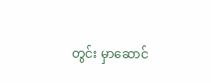တွင်း မှာဆောင်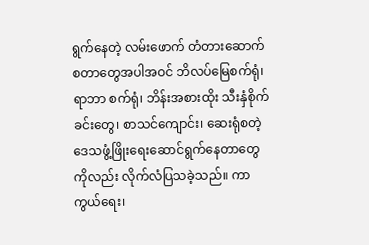ရွက်နေတဲ့ လမ်းဖောက် တံတားဆောက်စတာတွေအပါအဝင် ဘိလပ်မြေစက်ရုံ၊ ရာဘာ စက်ရုံ၊ ဘိန်းအစားထိုး သီးနှံစိုက်ခင်းတွေ၊ စာသင်ကျောင်း၊ ဆေးရုံစတဲ့ ဒေသဖွံ့ဖြိုးရေးဆောင်ရွက်နေတာတွေကိုလည်း လိုက်လံပြသခဲ့သည်။ ကာကွယ်ရေး၊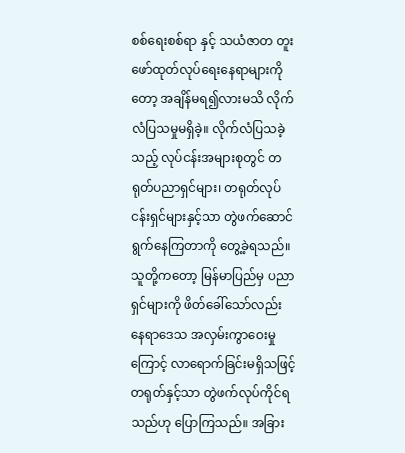စစ်ရေးစစ်ရာ နှင့် သယံဇာတ တူးဖော်ထုတ်လုပ်ရေးနေရာများကိုတော့ အချိန်မရ၍လားမသိ လိုက်လံပြသမှုမရှိခဲ့။ လိုက်လံပြသခဲ့သည့် လုပ်ငန်းအများစုတွင် တရုတ်ပညာရှင်များ၊ တရုတ်လုပ်ငန်းရှင်များနှင့်သာ တွဲဖက်ဆောင်ရွက်နေကြတာကို တွေ့ခဲ့ရသည်။ သူတို့ကတော့ မြန်မာပြည်မှ ပညာရှင်များကို ဖိတ်ခေါ်သော်လည်း နေရာဒေသ အလှမ်းကွာဝေးမှုကြောင့် လာရောက်ခြင်းမရှိသဖြင့် တရုတ်နှင့်သာ တွဲဖက်လုပ်ကိုင်ရသည်ဟု ပြောကြသည်။ အခြား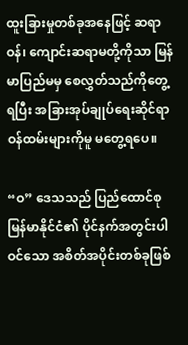ထူးခြားမှုတစ်ခုအနေဖြင့် ဆရာဝန်၊ ကျောင်းဆရာမတို့ကိုသာ မြန်မာပြည်မမှ စေလွှတ်သည်ကိုတွေ့ရပြီး အခြားအုပ်ချုပ်ရေးဆိုင်ရာဝန်ထမ်းများကိုမူ မတွေ့ရပေ။

“ဝ” ဒေသသည် ပြည်ထောင်စု မြန်မာနိုင်ငံ၏ ပိုင်နက်အတွင်းပါဝင်သော အစိတ်အပိုင်းတစ်ခုဖြစ်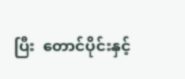ပြီး  တောင်ပိုင်းနှင့်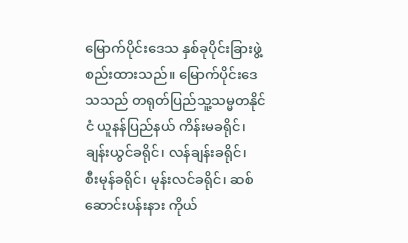မြောက်ပိုင်းဒေသ နှစ်ခုပိုင်းခြားဖွဲ့စည်းထားသည်။ မြောက်ပိုင်းဒေသသည် တရုတ်ပြည်သူ့သမ္မတနိုင်ငံ ယူနန်ပြည်နယ် ကိန်းမခရိုင်၊ ချန်းယွင်ခရိုင်၊ လန်ချန်းခရိုင်၊  စီးမုန်ခရိုင်၊ မုန်းလင်ခရိုင်၊ ဆစ်ဆောင်းပန်းနား ကိုယ်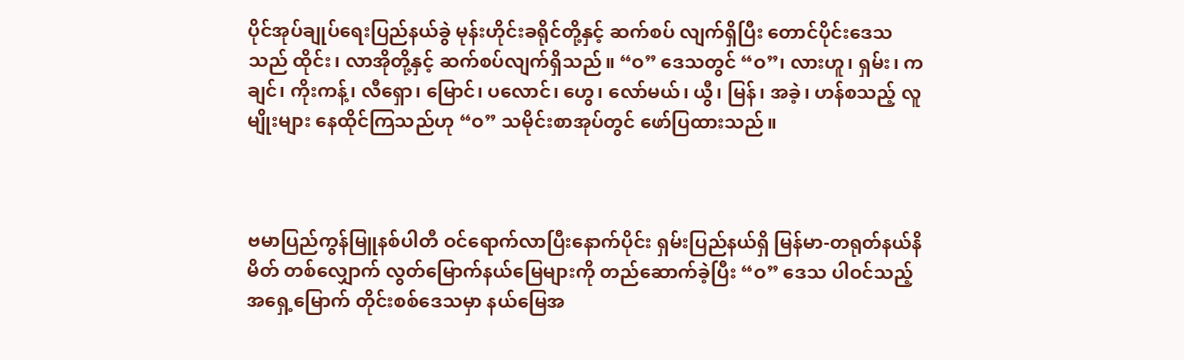ပိုင်အုပ်ချုပ်ရေးပြည်နယ်ခွဲ မုန်းဟိုင်းခရိုင်တို့နှင့် ဆက်စပ် လျက်ရှိပြီး တောင်ပိုင်းဒေသသည် ထိုင်း၊ လာအိုတို့နှင့် ဆက်စပ်လျက်ရှိသည်။ “ဝ” ဒေသတွင် “ဝ”၊ လားဟူ၊ ရှမ်း၊ ကချင်၊ ကိုးကန့်၊ လီရှော၊ မြောင်၊ ပလောင်၊ ဟွေ၊ လော်မယ်၊ ယွီ၊ မြန်၊ အခဲ့၊ ဟန်စသည့် လူမျိုးများ နေထိုင်ကြသည်ဟု “ဝ” သမိုင်းစာအုပ်တွင် ဖော်ပြထားသည်။



ဗမာပြည်ကွန်မြူနစ်ပါတီ ဝင်ရောက်လာပြီးနောက်ပိုင်း ရှမ်းပြည်နယ်ရှိ မြန်မာ-တရုတ်နယ်နိမိတ် တစ်လျှောက် လွတ်မြောက်နယ်မြေများကို တည်ဆောက်ခဲ့ပြီး “ဝ” ဒေသ ပါဝင်သည့် အရှေ့မြောက် တိုင်းစစ်ဒေသမှာ နယ်မြေအ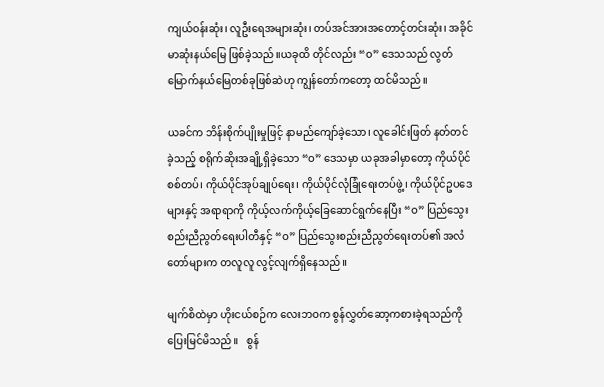ကျယ်ဝန်းဆုံး၊ လူဦးရေအများဆုံး၊ တပ်အင်အားအတောင့်တင်းဆုံး၊ အခိုင်မာဆုံးနယ်မြေ ဖြစ်ခဲ့သည်။ယခုထိ တိုင်လည်း “ဝ” ဒေသသည် လွတ်မြောက်နယ်မြေတစ်ခုဖြစ်ဆဲဟု ကျွန်တော်ကတော့ ထင်မိသည်။

ယခင်က ဘိန်းစိုက်ပျိုးမှုဖြင့် နာမည်ကျော်ခဲ့သော၊ လူခေါင်းဖြတ် နတ်တင်ခဲ့သည့် စရိုက်ဆိုးအချို့ရှိခဲ့သော “ဝ” ဒေသမှာ ယခုအခါမှာတော့ ကိုယ်ပိုင်စစ်တပ်၊ ကိုယ်ပိုင်အုပ်ချုပ်ရေး၊ ကိုယ်ပိုင်လုံခြုံရေးတပ်ဖွဲ့၊ ကိုယ်ပိုင်ဥပဒေများနှင့် အရာရာကို ကိုယ့်လက်ကိုယ့်ခြေဆောင်ရွက်နေပြီး “ဝ” ပြည်သွေးစည်းညီညွတ်ရေးပါတီနှင့် “ဝ” ပြည်သွေးစည်းညီညွတ်ရေးတပ်၏ အလံတော်များက တလူလူ လွင့်လျက်ရှိနေသည်။

မျက်စိထဲမှာ ဟိုးငယ်စဉ်က လေးဘဝက စွန်လွှတ်ဆော့ကစားခဲ့ရသည်ကို ပြေးမြင်မိသည်။   စွန်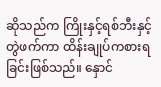ဆိုသည်က ကြိုးနှင့်ရစ်ဘီးနှင့် တွဲဖက်ကာ ထိန်းချုပ်ကစားရခြင်းဖြစ်သည်။ နှောင်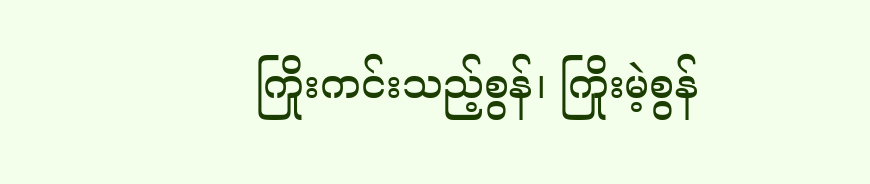ကြိုးကင်းသည့်စွန်၊ ကြိုးမဲ့စွန်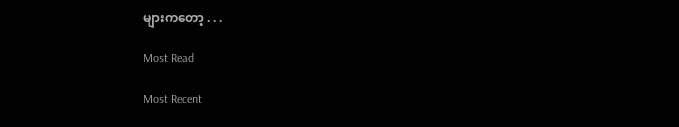များကတော့ . . .

Most Read

Most Recent